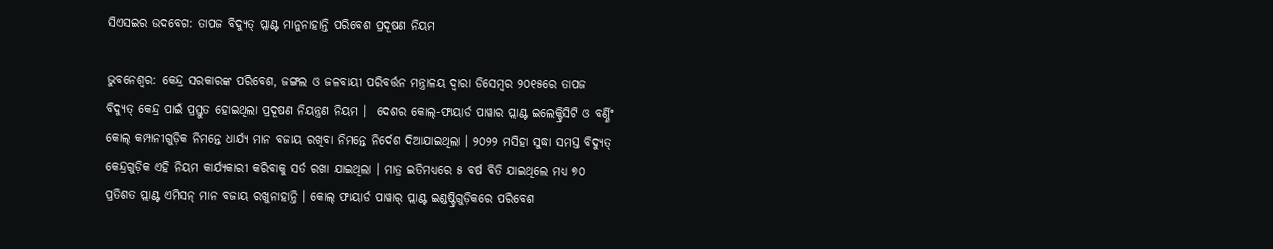ସିଏସଇର ଉଦବେଗ: ତାପଜ ବିଦ୍ୟୁତ୍ ପ୍ଲାଣ୍ଟ ମାନୁନାହାନ୍ତି ପରିବେଶ ପ୍ରଦୂଷଣ ନିୟମ

ଭୁବନେଶ୍ବର: କେନ୍ଦ୍ର ସରକାରଙ୍କ ପରିବେଶ, ଜଙ୍ଗଲ ଓ ଜଳବାୟୀ ପରିବର୍ତ୍ତନ ମନ୍ତ୍ରାଳୟ ଦ୍ବାରା ଡିସେମ୍ବର ୨୦୧୫ରେ ତାପଜ ବିଦ୍ୟୁତ୍ କେନ୍ଦ୍ର ପାଇଁ ପ୍ରସ୍ତୁତ ହୋଇଥିଲା ପ୍ରଦୂଷଣ ନିୟନ୍ତ୍ରଣ ନିୟମ ।  ଦେଶର କୋଲ୍‌-ଫାୟାର୍ଡ ପାୱାର ପ୍ଲାଣ୍ଟ ଇଲେକ୍ଟ୍ରିସିଟି ଓ ବର୍ଣ୍ଣିଂ କୋଲ୍‌ କମ୍ପାନୀଗୁଡ଼ିକ ନିମନ୍ତେ ଧାର୍ଯ୍ୟ ମାନ ବଜାୟ ରଖିବା ନିମନ୍ତେ ନିର୍ଦେଶ ଦିଆଯାଇଥିଲା । ୨୦୨୨ ମସିହା ସୁଦ୍ଧା ସମସ୍ତ ବିଦ୍ୟୁତ୍ କେନ୍ଦ୍ରଗୁଡ଼ିକ ଏହି ନିୟମ କାର୍ଯ୍ୟକାରୀ କରିବାକୁ ସର୍ତ ରଖା ଯାଇଥିଲା । ମାତ୍ର ଇତିମଧ୍ୟରେ ୫ ବର୍ଷ ବିତି ଯାଇଥିଲେ ମଧ୍ୟ ୭୦ ପ୍ରତିଶତ ପ୍ଲାଣ୍ଟ ଏମିସନ୍‌ ମାନ ବଜାୟ ରଖୁନାହାନ୍ତି । କୋଲ୍‌ ଫାୟାର୍ଡ ପାୱାର୍‌ ପ୍ଲାଣ୍ଟ ଇଣ୍ଡଷ୍ଟ୍ରିଗୁଡ଼ିକରେ ପରିବେଶ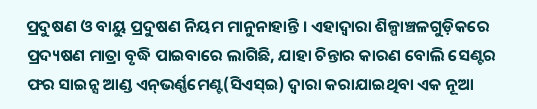ପ୍ରଦୁଷଣ ଓ ବାୟୁ ପ୍ରଦୁଷଣ ନିୟମ ମାନୁନାହାନ୍ତି । ଏହାଦ୍ବାରା ଶିଳ୍ପାଞ୍ଚଳଗୁଡ଼ିକରେ ପ୍ରଦ୍ୟଷଣ ମାତ୍ରା ବୃଦ୍ଧି ପାଇବାରେ ଲାଗିଛି, ଯାହା ଚିନ୍ତାର କାରଣ ବୋଲି ସେଣ୍ଟର ଫର ସାଇନ୍ସ ଆଣ୍ଡ ଏନ୍‌ଭର୍ଣ୍ଣମେଣ୍ଟ(ସିଏସ୍‌ଇ) ଦ୍ବାରା କରାଯାଇଥିବା ଏକ ନୂଆ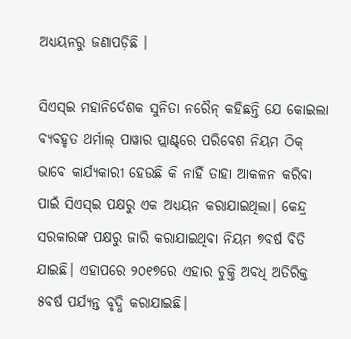ଅଧ୍ୟୟନରୁ ଜଣାପଡ଼ିଛି ।

ସିଏସ୍‌ଇ ମହାନିର୍ଦେଶକ ସୁନିତା ନରୈନ୍‌ କହିଛନ୍ତି ଯେ କୋଇଲା ବ୍ୟବହୃତ ଥର୍ମାଲ୍‌ ପାୱାର ପ୍ଲାଣ୍ଟ୍‌ରେ ପରିବେଶ ନିୟମ ଠିକ୍‌ ଭାବେ କାର୍ଯ୍ୟକାରୀ ହେଉଛି କି ନାହିଁ ତାହା ଆକଳନ କରିବା ପାଇଁ ସିଏସ୍‌ଇ ପକ୍ଷରୁ ଏକ ଅଧ୍ୟୟନ କରାଯାଇଥିଲା। କେନ୍ଦ୍ର ସରକାରଙ୍କ ପକ୍ଷରୁ ଜାରି କରାଯାଇଥିବା ନିୟମ ୭ବର୍ଷ ବିତି ଯାଇଛି। ଏହାପରେ ୨୦୧୭ରେ ଏହାର ଚୁକ୍ତି ଅବଧି ଅତିରିକ୍ତ ୫ବର୍ଷ ପର୍ଯ୍ୟନ୍ତ ବୃଦ୍ଧି କରାଯାଇଛି।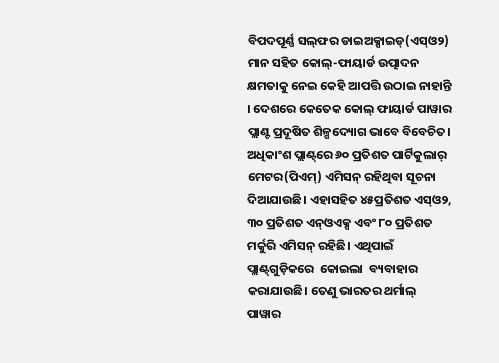ବିପଦପୂର୍ଣ୍ଣ ସଲ୍‌ଫର ଡାଇଅକ୍ସାଇଡ୍(ଏସ୍‌ଓ୨) ମାନ ସହିତ କୋଲ୍‌-ଫାୟାର୍ଡ ଉତ୍ପାଦନ କ୍ଷମତାକୁ ନେଇ କେହି ଆପତ୍ତି ଉଠାଇ ନାହାନ୍ତି । ଦେଶରେ କେତେକ କୋଲ୍‌ ଫାୟାର୍ଡ ପାୱାର ପ୍ଲାଣ୍ଟ ପ୍ରଦୂଷିତ ଶିଳ୍ପଦ୍ୟୋଗ ଭାବେ ବିବେଚିତ। ଅଧିକାଂଶ ପ୍ଲାଣ୍ଟ୍‌ରେ ୬୦ ପ୍ରତିଶତ ପାର୍ଟିକୁଲାର୍‌ ମେଟର(ପିଏମ୍‌) ଏମିସନ୍‌ ରହିଥିବା ସୂଚନା ଦିଆଯାଉଛି। ଏହାସହିତ ୪୫ପ୍ରତିଶତ ଏସ୍‌ଓ୨, ୩୦ ପ୍ରତିଶତ ଏନ୍‌ଓଏକ୍ସ ଏବଂ ୮୦ ପ୍ରତିଶତ ମର୍କୁରି ଏମିସନ୍‌ ରହିଛି। ଏଥିପାଇଁ ପ୍ଲାଣ୍ଟ୍‌ଗୁଡ଼ିକରେ  କୋଇଲା  ବ୍ୟବାହାର କରାଯାଉଛି। ତେଣୁ ଭାରତର ଥର୍ମାଲ୍‌ ପାୱାର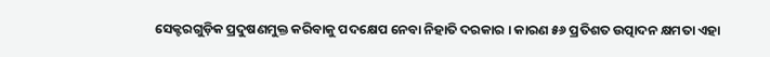ସେକ୍ଟରଗୁଡ଼ିକ ପ୍ରଦୁଷଣମୁକ୍ତ କରିବାକୁ ପଦକ୍ଷେପ ନେବା ନିହାତି ଦରକାର । କାରଣ ୫୬ ପ୍ରତିଶତ ଉତ୍ପାଦନ କ୍ଷମତା ଏହା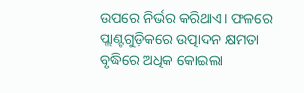ଉପରେ ନିର୍ଭର କରିଥାଏ। ଫଳରେ ପ୍ଲାଣ୍ଟଗୁଡ଼ିକରେ ଉତ୍ପାଦନ କ୍ଷମତା ବୃଦ୍ଧିରେ ଅଧିକ କୋଇଲା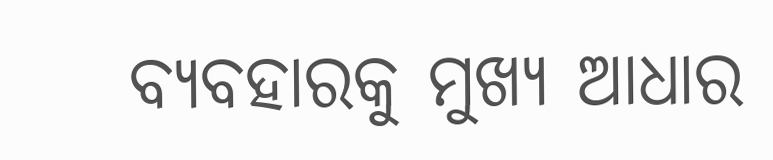ବ୍ୟବହାରକୁ ମୁଖ୍ୟ ଆଧାର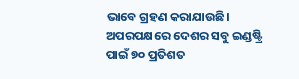ଭାବେ ଗ୍ରହଣ କରାଯାଉଛି। ଅପରପକ୍ଷରେ ଦେଶର ସବୁ ଇଣ୍ଡଷ୍ଟ୍ରି ପାଇଁ ୭୦ ପ୍ରତିଶତ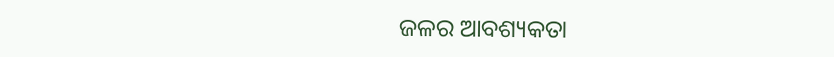ଜଳର ଆବଶ୍ୟକତା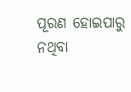ପୂରଣ ହୋଇପାରୁ ନଥିବା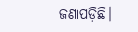ଜଣାପଡ଼ିଛି।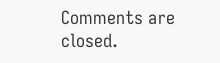Comments are closed.